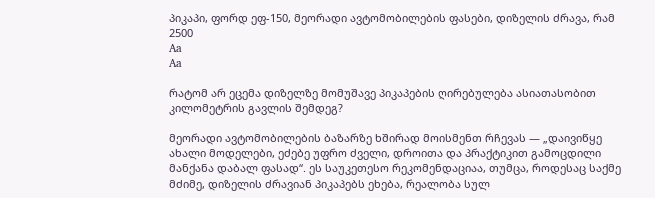პიკაპი, ფორდ ეფ-150, მეორადი ავტომობილების ფასები, დიზელის ძრავა, რამ 2500
Aa
Aa

რატომ არ ეცემა დიზელზე მომუშავე პიკაპების ღირებულება ასიათასობით კილომეტრის გავლის შემდეგ?

მეორადი ავტომობილების ბაზარზე ხშირად მოისმენთ რჩევას — „დაივიწყე ახალი მოდელები, ეძებე უფრო ძველი, დროითა და პრაქტიკით გამოცდილი მანქანა დაბალ ფასად“. ეს საუკეთესო რეკომენდაციაა, თუმცა, როდესაც საქმე მძიმე, დიზელის ძრავიან პიკაპებს ეხება, რეალობა სულ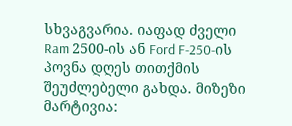სხვაგვარია. იაფად ძველი Ram 2500-ის ან Ford F-250-ის პოვნა დღეს თითქმის შეუძლებელი გახდა. მიზეზი მარტივია: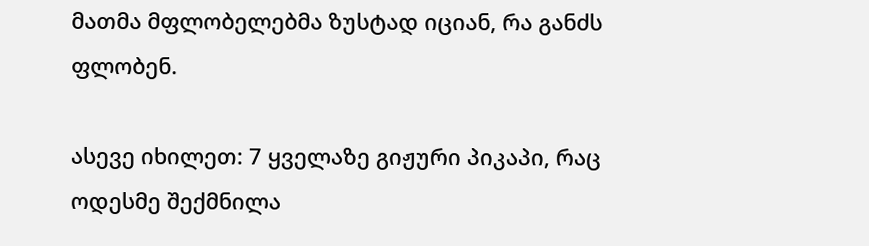მათმა მფლობელებმა ზუსტად იციან, რა განძს ფლობენ.

ასევე იხილეთ: 7 ყველაზე გიჟური პიკაპი, რაც ოდესმე შექმნილა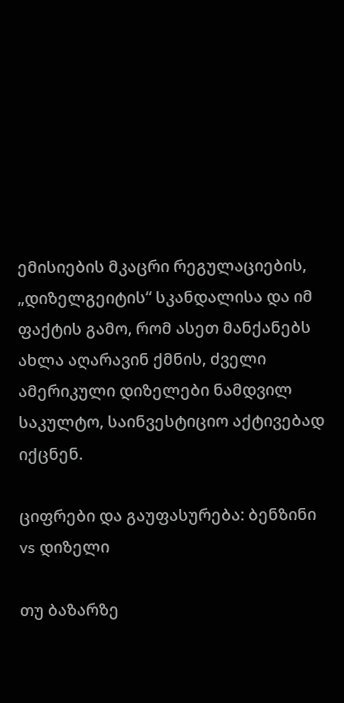ემისიების მკაცრი რეგულაციების, „დიზელგეიტის“ სკანდალისა და იმ ფაქტის გამო, რომ ასეთ მანქანებს ახლა აღარავინ ქმნის, ძველი ამერიკული დიზელები ნამდვილ საკულტო, საინვესტიციო აქტივებად იქცნენ.

ციფრები და გაუფასურება: ბენზინი vs დიზელი

თუ ბაზარზე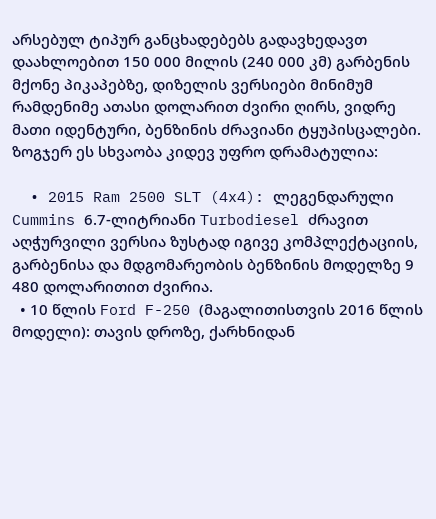არსებულ ტიპურ განცხადებებს გადავხედავთ დაახლოებით 150 000 მილის (240 000 კმ) გარბენის მქონე პიკაპებზე, დიზელის ვერსიები მინიმუმ რამდენიმე ათასი დოლარით ძვირი ღირს, ვიდრე მათი იდენტური, ბენზინის ძრავიანი ტყუპისცალები. ზოგჯერ ეს სხვაობა კიდევ უფრო დრამატულია:

  • 2015 Ram 2500 SLT (4x4): ლეგენდარული Cummins 6.7-ლიტრიანი Turbodiesel ძრავით აღჭურვილი ვერსია ზუსტად იგივე კომპლექტაციის, გარბენისა და მდგომარეობის ბენზინის მოდელზე 9 480 დოლარითით ძვირია.
  • 10 წლის Ford F-250 (მაგალითისთვის 2016 წლის მოდელი): თავის დროზე, ქარხნიდან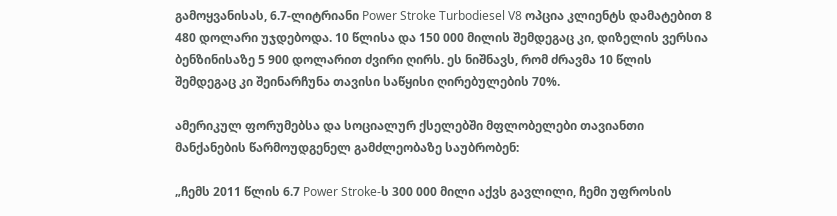გამოყვანისას, 6.7-ლიტრიანი Power Stroke Turbodiesel V8 ოპცია კლიენტს დამატებით 8 480 დოლარი უჯდებოდა. 10 წლისა და 150 000 მილის შემდეგაც კი, დიზელის ვერსია ბენზინისაზე 5 900 დოლარით ძვირი ღირს. ეს ნიშნავს, რომ ძრავმა 10 წლის შემდეგაც კი შეინარჩუნა თავისი საწყისი ღირებულების 70%.

ამერიკულ ფორუმებსა და სოციალურ ქსელებში მფლობელები თავიანთი მანქანების წარმოუდგენელ გამძლეობაზე საუბრობენ:

„ჩემს 2011 წლის 6.7 Power Stroke-ს 300 000 მილი აქვს გავლილი, ჩემი უფროსის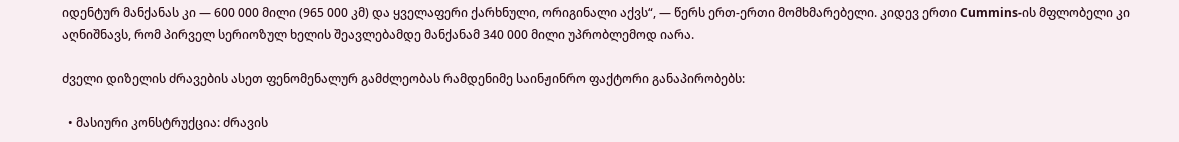იდენტურ მანქანას კი — 600 000 მილი (965 000 კმ) და ყველაფერი ქარხნული, ორიგინალი აქვს“, — წერს ერთ-ერთი მომხმარებელი. კიდევ ერთი Cummins-ის მფლობელი კი აღნიშნავს, რომ პირველ სერიოზულ ხელის შეავლებამდე მანქანამ 340 000 მილი უპრობლემოდ იარა.

ძველი დიზელის ძრავების ასეთ ფენომენალურ გამძლეობას რამდენიმე საინჟინრო ფაქტორი განაპირობებს:

  • მასიური კონსტრუქცია: ძრავის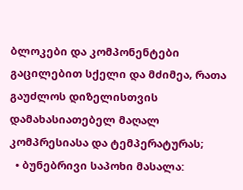ბლოკები და კომპონენტები გაცილებით სქელი და მძიმეა, რათა გაუძლოს დიზელისთვის დამახასიათებელ მაღალ კომპრესიასა და ტემპერატურას;
  • ბუნებრივი საპოხი მასალა: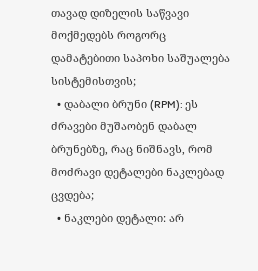თავად დიზელის საწვავი მოქმედებს როგორც დამატებითი საპოხი საშუალება სისტემისთვის;
  • დაბალი ბრუნი (RPM): ეს ძრავები მუშაობენ დაბალ ბრუნებზე, რაც ნიშნავს, რომ მოძრავი დეტალები ნაკლებად ცვდება;
  • ნაკლები დეტალი: არ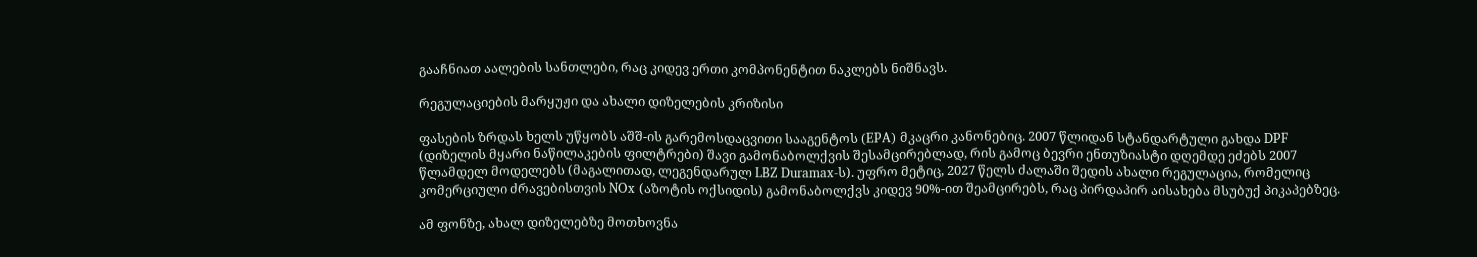გააჩნიათ აალების სანთლები, რაც კიდევ ერთი კომპონენტით ნაკლებს ნიშნავს.

რეგულაციების მარყუჟი და ახალი დიზელების კრიზისი

ფასების ზრდას ხელს უწყობს აშშ-ის გარემოსდაცვითი სააგენტოს (EPA) მკაცრი კანონებიც. 2007 წლიდან სტანდარტული გახდა DPF (დიზელის მყარი ნაწილაკების ფილტრები) შავი გამონაბოლქვის შესამცირებლად, რის გამოც ბევრი ენთუზიასტი დღემდე ეძებს 2007 წლამდელ მოდელებს (მაგალითად, ლეგენდარულ LBZ Duramax-ს). უფრო მეტიც, 2027 წელს ძალაში შედის ახალი რეგულაცია, რომელიც კომერციული ძრავებისთვის NOx (აზოტის ოქსიდის) გამონაბოლქვს კიდევ 90%-ით შეამცირებს, რაც პირდაპირ აისახება მსუბუქ პიკაპებზეც.

ამ ფონზე, ახალ დიზელებზე მოთხოვნა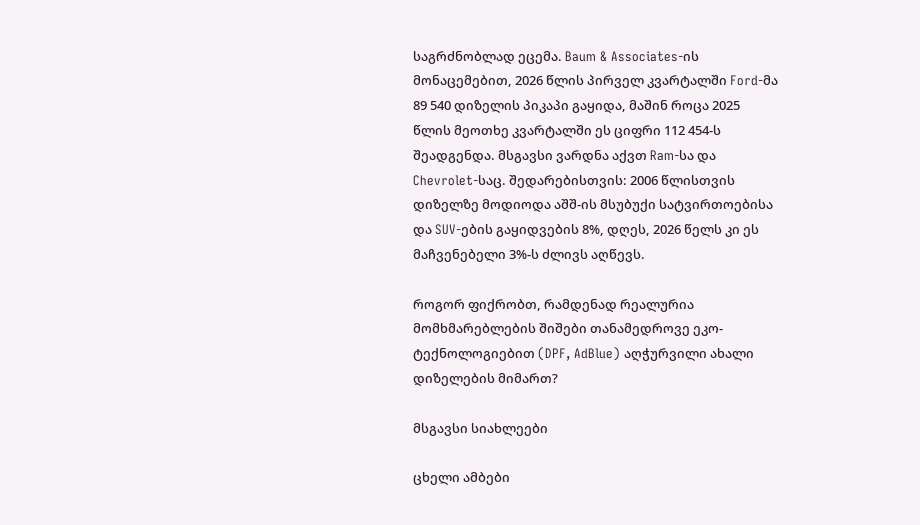საგრძნობლად ეცემა. Baum & Associates-ის მონაცემებით, 2026 წლის პირველ კვარტალში Ford-მა 89 540 დიზელის პიკაპი გაყიდა, მაშინ როცა 2025 წლის მეოთხე კვარტალში ეს ციფრი 112 454-ს შეადგენდა. მსგავსი ვარდნა აქვთ Ram-სა და Chevrolet-საც. შედარებისთვის: 2006 წლისთვის დიზელზე მოდიოდა აშშ-ის მსუბუქი სატვირთოებისა და SUV-ების გაყიდვების 8%, დღეს, 2026 წელს კი ეს მაჩვენებელი 3%-ს ძლივს აღწევს.

როგორ ფიქრობთ, რამდენად რეალურია მომხმარებლების შიშები თანამედროვე ეკო-ტექნოლოგიებით (DPF, AdBlue) აღჭურვილი ახალი დიზელების მიმართ?

მსგავსი სიახლეები

ცხელი ამბები